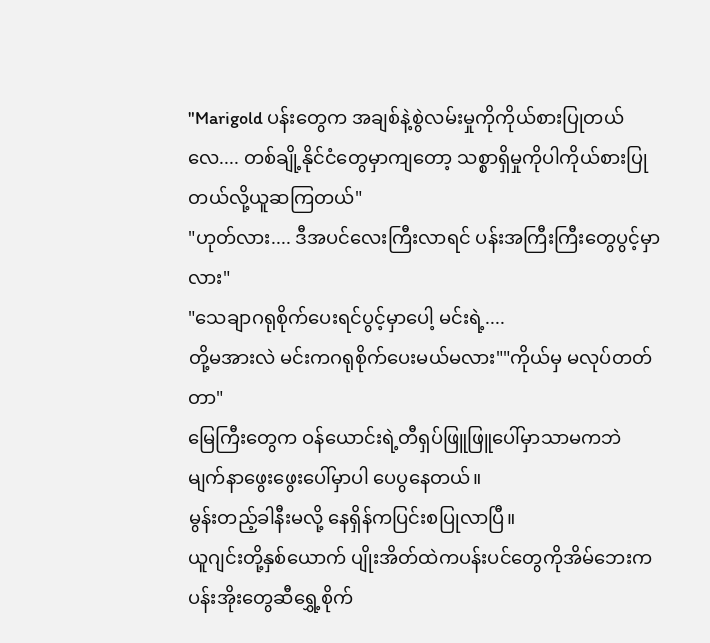"Marigold ပန်းတွေက အချစ်နဲ့စွဲလမ်းမှုကိုကိုယ်စားပြုတယ်လေ.... တစ်ချို့နိုင်ငံတွေမှာကျတော့ သစ္စာရှိမှုကိုပါကိုယ်စားပြုတယ်လို့ယူဆကြတယ်"
"ဟုတ်လား.... ဒီအပင်လေးကြီးလာရင် ပန်းအကြီးကြီးတွေပွင့်မှာလား"
"သေချာဂရုစိုက်ပေးရင်ပွင့်မှာပေါ့ မင်းရဲ့....
တို့မအားလဲ မင်းကဂရုစိုက်ပေးမယ်မလား""ကိုယ်မှ မလုပ်တတ်တာ"
မြေကြီးတွေက ဝန်ယောင်းရဲ့တီရှပ်ဖြူဖြူပေါ်မှာသာမကဘဲ မျက်နာဖွေးဖွေးပေါ်မှာပါ ပေပွနေတယ်။
မွန်းတည့်ခါနီးမလို့ နေရှိန်ကပြင်းစပြုလာပြီ။
ယူဂျင်းတို့နှစ်ယောက် ပျိုးအိတ်ထဲကပန်းပင်တွေကိုအိမ်ဘေးက ပန်းအိုးတွေဆီရွှေ့စိုက်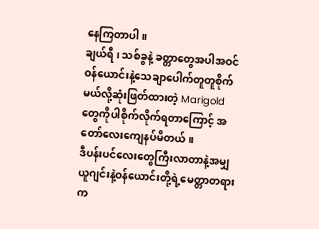နေကြတာပါ။
ချယ်ရီ ၊ သစ်ခွနဲ့ ခတ္တာတွေအပါအဝင် ဝန်ယောင်းနဲ့သေချာပေါက်တူတူစိုက်မယ်လို့ဆုံးဖြတ်ထားတဲ့ Marigold တွေကိုပါစိုက်လိုက်ရတာကြောင့် အတော်လေးကျေနပ်မိတယ်။
ဒီပန်းပင်လေးတွေကြီးလာတာနဲ့အမျှ ယူဂျင်းနဲ့ဝန်ယောင်းတို့ရဲ့မေတ္တာတရားက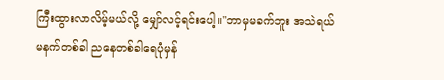ကြီးထွားလာလိမ့်မယ်လို့ မျှော်လင့်ရင်းပေါ့။"ဘာမှမခက်ဘူး အသဲရယ်
မနက်တစ်ခါ ညနေတစ်ခါရေပုံမှန်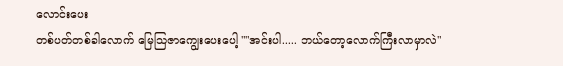လောင်းပေး
တစ်ပတ်တစ်ခါလောက် မြေသြဇာကျွေးပေးပေါ့ ""အင်းပါ..... ဘယ်တော့လောက်ကြီးလာမှာလဲ"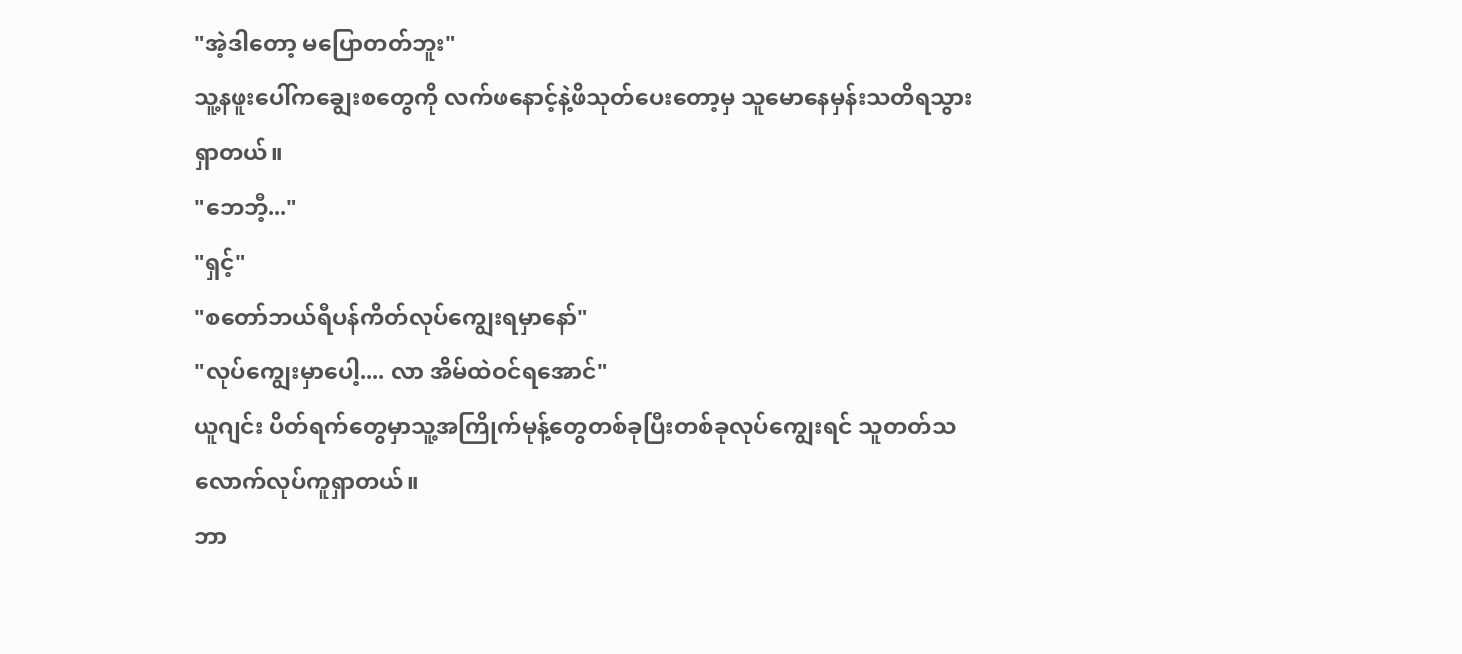"အဲ့ဒါတော့ မပြောတတ်ဘူး"
သူ့နဖူးပေါ်ကချွေးစတွေကို လက်ဖနောင့်နဲ့ဖိသုတ်ပေးတော့မှ သူမောနေမှန်းသတိရသွားရှာတယ်။
"ဘေဘီ့..."
"ရှင့်"
"စတော်ဘယ်ရီပန်ကိတ်လုပ်ကျွေးရမှာနော်"
"လုပ်ကျွေးမှာပေါ့.... လာ အိမ်ထဲဝင်ရအောင်"
ယူဂျင်း ပိတ်ရက်တွေမှာသူ့အကြိုက်မုန့်တွေတစ်ခုပြီးတစ်ခုလုပ်ကျွေးရင် သူတတ်သလောက်လုပ်ကူရှာတယ်။
ဘာ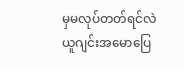မှမလုပ်တတ်ရင်လဲ ယူဂျင်းအမောပြေ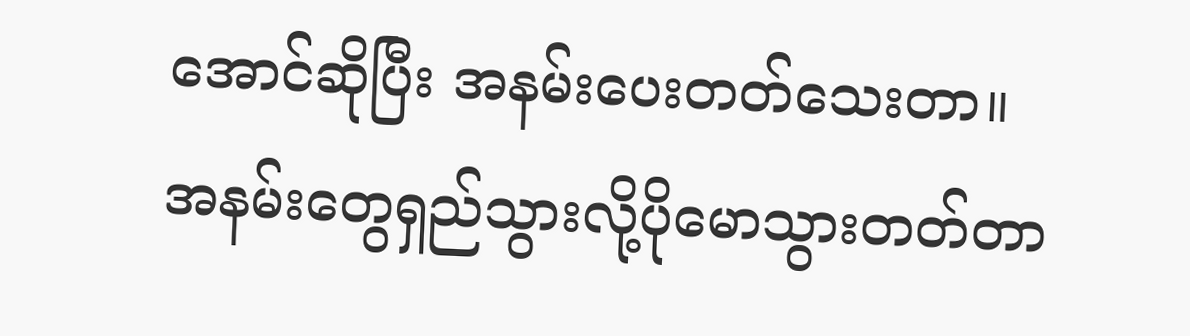အောင်ဆိုပြီး အနမ်းပေးတတ်သေးတာ။
အနမ်းတွေရှည်သွားလို့ပိုမောသွားတတ်တာ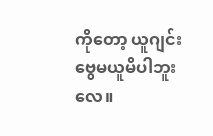ကိုတော့ ယူဂျင်းဗွေမယူမိပါဘူးလေ။